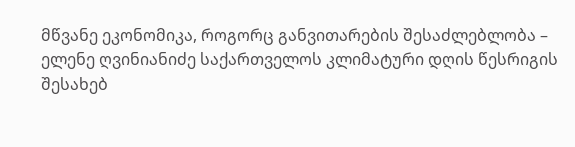მწვანე ეკონომიკა, როგორც განვითარების შესაძლებლობა – ელენე ღვინიანიძე საქართველოს კლიმატური დღის წესრიგის შესახებ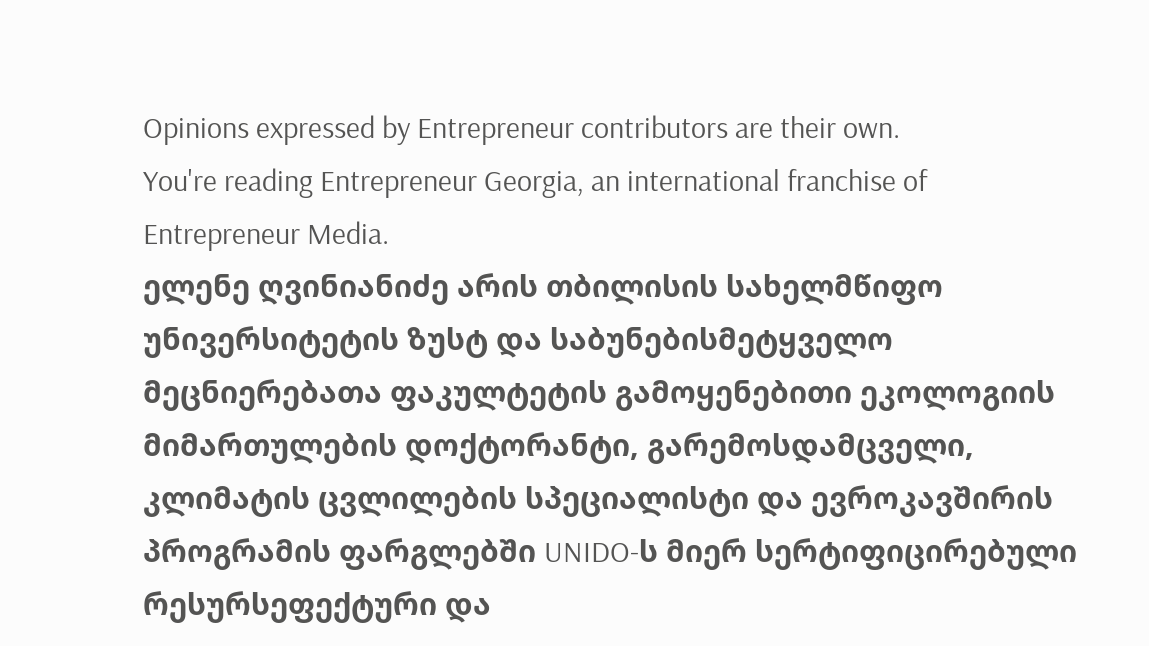Opinions expressed by Entrepreneur contributors are their own.
You're reading Entrepreneur Georgia, an international franchise of Entrepreneur Media.
ელენე ღვინიანიძე არის თბილისის სახელმწიფო უნივერსიტეტის ზუსტ და საბუნებისმეტყველო მეცნიერებათა ფაკულტეტის გამოყენებითი ეკოლოგიის მიმართულების დოქტორანტი, გარემოსდამცველი, კლიმატის ცვლილების სპეციალისტი და ევროკავშირის პროგრამის ფარგლებში UNIDO-ს მიერ სერტიფიცირებული რესურსეფექტური და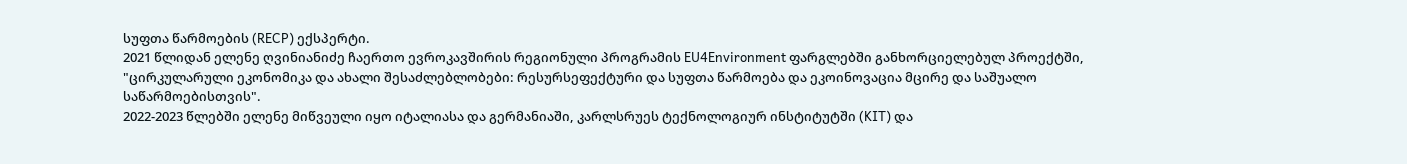სუფთა წარმოების (RECP) ექსპერტი.
2021 წლიდან ელენე ღვინიანიძე ჩაერთო ევროკავშირის რეგიონული პროგრამის EU4Environment ფარგლებში განხორციელებულ პროექტში, "ცირკულარული ეკონომიკა და ახალი შესაძლებლობები: რესურსეფექტური და სუფთა წარმოება და ეკოინოვაცია მცირე და საშუალო საწარმოებისთვის".
2022-2023 წლებში ელენე მიწვეული იყო იტალიასა და გერმანიაში, კარლსრუეს ტექნოლოგიურ ინსტიტუტში (KIT) და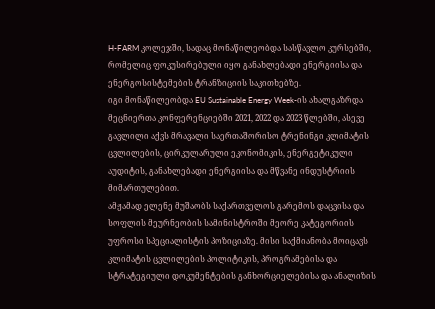H-FARM კოლეჯში, სადაც მონაწილეობდა სასწავლო კურსებში, რომელიც ფოკუსირებული იყო განახლებადი ენერგიისა და ენერგოსისტემების ტრანზიციის საკითხებზე.
იგი მონაწილეობდა EU Sustainable Energy Week-ის ახალგაზრდა მეცნიერთა კონფერენციებში 2021, 2022 და 2023 წლებში, ასევე გავლილი აქვს მრავალი საერთაშორისო ტრენინგი კლიმატის ცვლილების, ცირკულარული ეკონომიკის, ენერგეტიკული აუდიტის, განახლებადი ენერგიისა და მწვანე ინდუსტრიის მიმართულებით.
ამჟამად ელენე მუშაობს საქართველოს გარემოს დაცვისა და სოფლის მეურნეობის სამინისტროში მეორე კატეგორიის უფროსი სპეციალისტის პოზიციაზე. მისი საქმიანობა მოიცავს კლიმატის ცვლილების პოლიტიკის, პროგრამებისა და სტრატეგიული დოკუმენტების განხორციელებისა და ანალიზის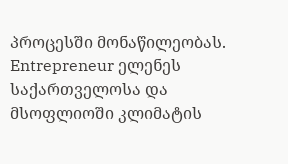პროცესში მონაწილეობას.
Entrepreneur ელენეს საქართველოსა და მსოფლიოში კლიმატის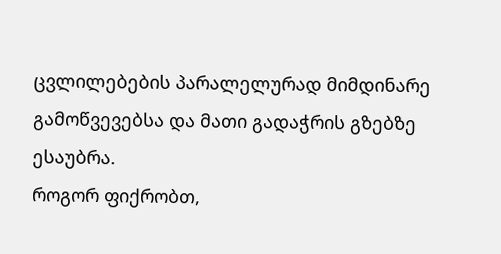ცვლილებების პარალელურად მიმდინარე გამოწვევებსა და მათი გადაჭრის გზებზე ესაუბრა.
როგორ ფიქრობთ,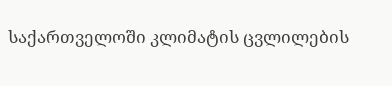საქართველოში კლიმატის ცვლილების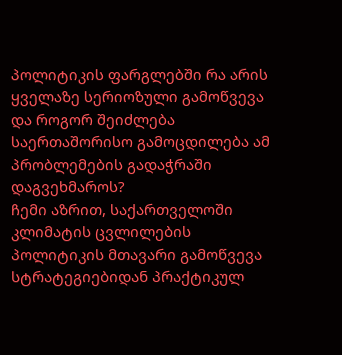პოლიტიკის ფარგლებში რა არის ყველაზე სერიოზული გამოწვევა და როგორ შეიძლება საერთაშორისო გამოცდილება ამ პრობლემების გადაჭრაში დაგვეხმაროს?
ჩემი აზრით, საქართველოში კლიმატის ცვლილების პოლიტიკის მთავარი გამოწვევა სტრატეგიებიდან პრაქტიკულ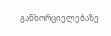განხორციელებაზე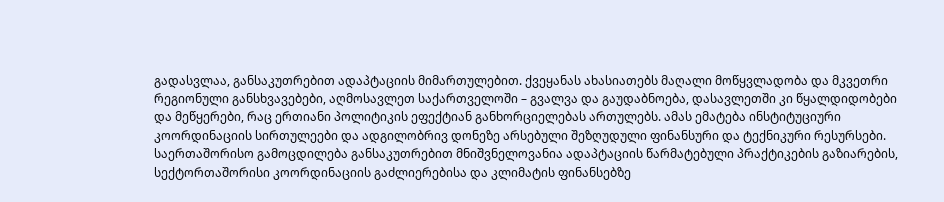გადასვლაა, განსაკუთრებით ადაპტაციის მიმართულებით. ქვეყანას ახასიათებს მაღალი მოწყვლადობა და მკვეთრი რეგიონული განსხვავებები, აღმოსავლეთ საქართველოში – გვალვა და გაუდაბნოება, დასავლეთში კი წყალდიდობები და მეწყერები, რაც ერთიანი პოლიტიკის ეფექტიან განხორციელებას ართულებს. ამას ემატება ინსტიტუციური კოორდინაციის სირთულეები და ადგილობრივ დონეზე არსებული შეზღუდული ფინანსური და ტექნიკური რესურსები.
საერთაშორისო გამოცდილება განსაკუთრებით მნიშვნელოვანია ადაპტაციის წარმატებული პრაქტიკების გაზიარების, სექტორთაშორისი კოორდინაციის გაძლიერებისა და კლიმატის ფინანსებზე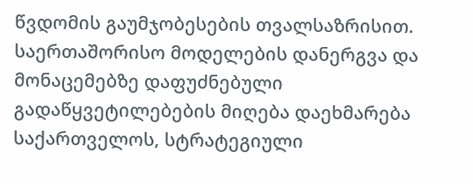წვდომის გაუმჯობესების თვალსაზრისით. საერთაშორისო მოდელების დანერგვა და მონაცემებზე დაფუძნებული გადაწყვეტილებების მიღება დაეხმარება საქართველოს, სტრატეგიული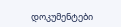დოკუმენტები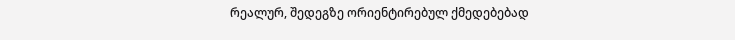რეალურ, შედეგზე ორიენტირებულ ქმედებებად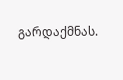გარდაქმნას.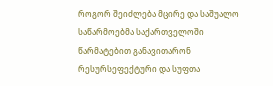როგორ შეიძლება მცირე და საშუალო საწარმოებმა საქართველოში წარმატებით განავითარონ რესურსეფექტური და სუფთა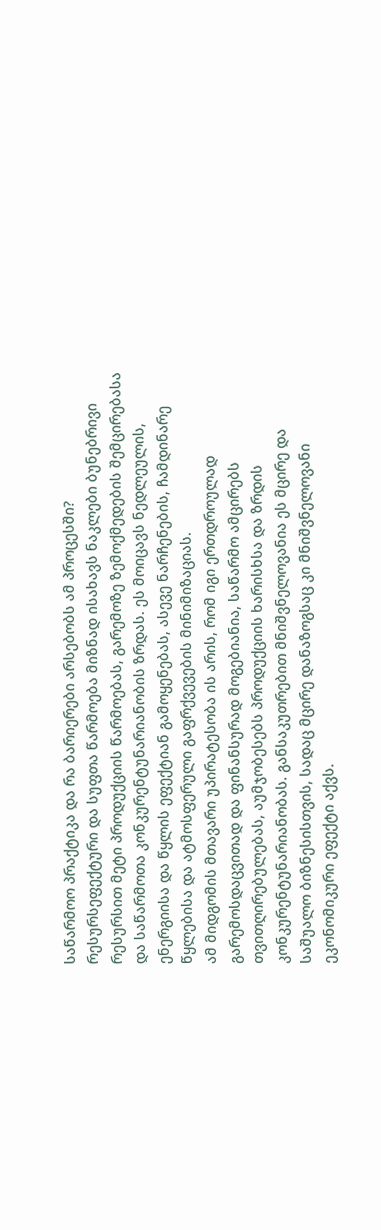საწარმოო პრაქტიკა და რა ბარიერები არსებობს ამ პროცესში?
რესურსეფექტური და სუფთა წარმოება მიზნად ისახავს ნაკლები ბუნებრივი რესურსით მეტი პროდუქციის წარმოებას, გარემოზე ზემოქმედების შემცირებასა და საწარმოთა კონკურენტუნარიანობის ზრდას. ეს მოიცავს ნედლეულის, ენერგიისა და წყლის ეფექტიან გამოყენებას, ასევე ნარჩენების, ჩამდინარე წყლებისა და ატმოსფერული გაფრქვევების მინიმიზაციას.
ამ მიდგომის მთავარი უპირატესობა ის არის, რომ იგი ერთდროულად გარემოსდაცვითად და ფინანსურად მოგებიანია, საწარმო ამცირებს თვითღირებულებას, აუმჯობესებს პროდუქციის ხარისხსა და ზრდის კონკურენტუნარიანობას. განსაკუთრებით მნიშვნელოვანია ეს მცირე და საშუალო ბიზნესისთვის, სადაც მცირე დანაზოგსაც კი მნიშვნელოვანი ეკონომიკური ეფექტი აქვს.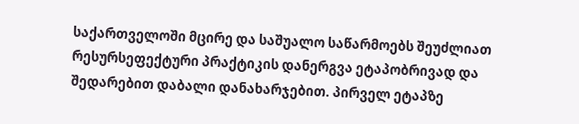საქართველოში მცირე და საშუალო საწარმოებს შეუძლიათ რესურსეფექტური პრაქტიკის დანერგვა ეტაპობრივად და შედარებით დაბალი დანახარჯებით. პირველ ეტაპზე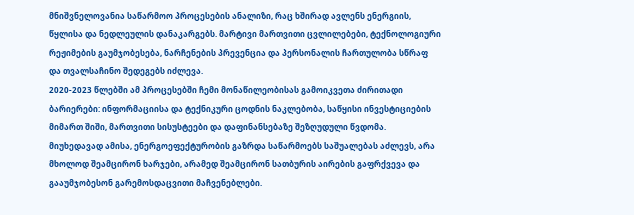მნიშვნელოვანია საწარმოო პროცესების ანალიზი, რაც ხშირად ავლენს ენერგიის, წყლისა და ნედლეულის დანაკარგებს. მარტივი მართვითი ცვლილებები, ტექნოლოგიური რეჟიმების გაუმჯობესება, ნარჩენების პრევენცია და პერსონალის ჩართულობა სწრაფ და თვალსაჩინო შედეგებს იძლევა.
2020-2023 წლებში ამ პროცესებში ჩემი მონაწილეობისას გამოიკვეთა ძირითადი ბარიერები: ინფორმაციისა და ტექნიკური ცოდნის ნაკლებობა, საწყისი ინვესტიციების მიმართ შიში, მართვითი სისუსტეები და დაფინანსებაზე შეზღუდული წვდომა. მიუხედავად ამისა, ენერგოეფექტურობის გაზრდა საწარმოებს საშუალებას აძლევს, არა მხოლოდ შეამცირონ ხარჯები, არამედ შეამცირონ სათბურის აირების გაფრქვევა და გააუმჯობესონ გარემოსდაცვითი მაჩვენებლები.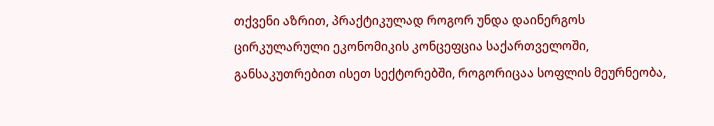თქვენი აზრით, პრაქტიკულად როგორ უნდა დაინერგოს ცირკულარული ეკონომიკის კონცეფცია საქართველოში, განსაკუთრებით ისეთ სექტორებში, როგორიცაა სოფლის მეურნეობა,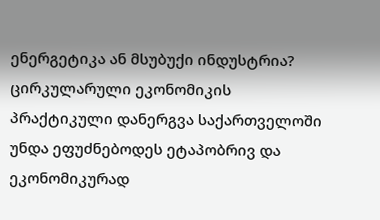ენერგეტიკა ან მსუბუქი ინდუსტრია?
ცირკულარული ეკონომიკის პრაქტიკული დანერგვა საქართველოში უნდა ეფუძნებოდეს ეტაპობრივ და ეკონომიკურად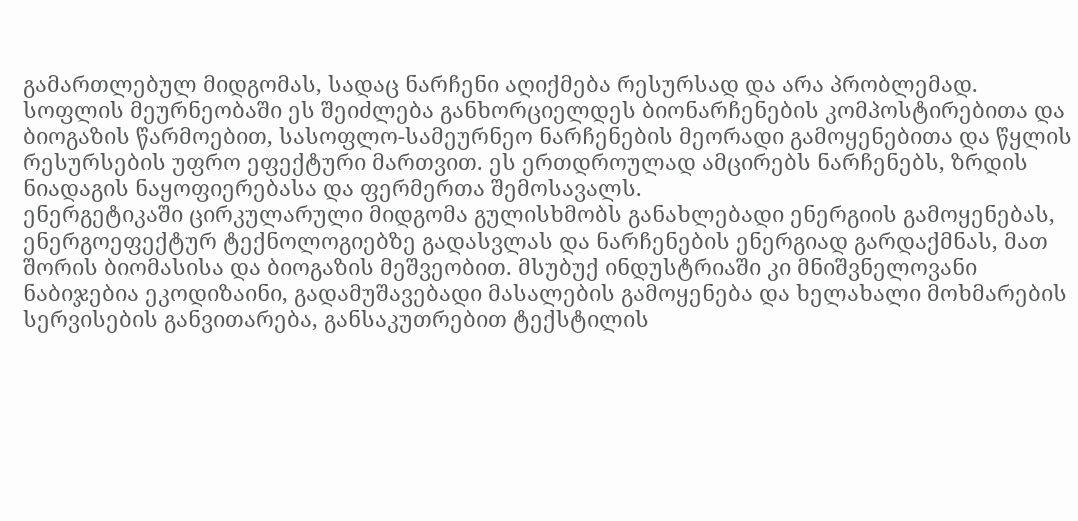გამართლებულ მიდგომას, სადაც ნარჩენი აღიქმება რესურსად და არა პრობლემად.
სოფლის მეურნეობაში ეს შეიძლება განხორციელდეს ბიონარჩენების კომპოსტირებითა და ბიოგაზის წარმოებით, სასოფლო-სამეურნეო ნარჩენების მეორადი გამოყენებითა და წყლის რესურსების უფრო ეფექტური მართვით. ეს ერთდროულად ამცირებს ნარჩენებს, ზრდის ნიადაგის ნაყოფიერებასა და ფერმერთა შემოსავალს.
ენერგეტიკაში ცირკულარული მიდგომა გულისხმობს განახლებადი ენერგიის გამოყენებას, ენერგოეფექტურ ტექნოლოგიებზე გადასვლას და ნარჩენების ენერგიად გარდაქმნას, მათ შორის ბიომასისა და ბიოგაზის მეშვეობით. მსუბუქ ინდუსტრიაში კი მნიშვნელოვანი ნაბიჯებია ეკოდიზაინი, გადამუშავებადი მასალების გამოყენება და ხელახალი მოხმარების სერვისების განვითარება, განსაკუთრებით ტექსტილის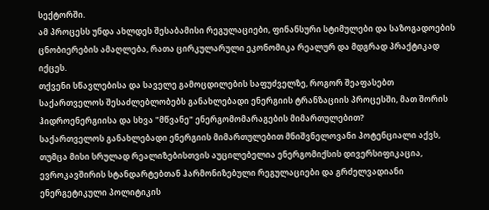სექტორში.
ამ პროცესს უნდა ახლდეს შესაბამისი რეგულაციები, ფინანსური სტიმულები და საზოგადოების ცნობიერების ამაღლება, რათა ცირკულარული ეკონომიკა რეალურ და მდგრად პრაქტიკად იქცეს.
თქვენი სწავლებისა და საველე გამოცდილების საფუძველზე, როგორ შეაფასებთ საქართველოს შესაძლებლობებს განახლებადი ენერგიის ტრანზაციის პროცესში, მათ შორის ჰიდროენერგიისა და სხვა "მწვანე" ენერგომომარაგების მიმართულებით?
საქართველოს განახლებადი ენერგიის მიმართულებით მნიშვნელოვანი პოტენციალი აქვს, თუმცა მისი სრულად რეალიზებისთვის აუცილებელია ენერგომიქსის დივერსიფიკაცია, ევროკავშირის სტანდარტებთან ჰარმონიზებული რეგულაციები და გრძელვადიანი ენერგეტიკული პოლიტიკის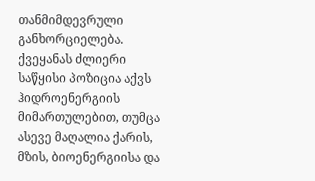თანმიმდევრული განხორციელება. ქვეყანას ძლიერი საწყისი პოზიცია აქვს ჰიდროენერგიის მიმართულებით, თუმცა ასევე მაღალია ქარის, მზის, ბიოენერგიისა და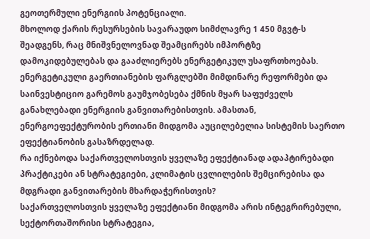გეოთერმული ენერგიის პოტენციალი.
მხოლოდ ქარის რესურსების სავარაუდო სიმძლავრე 1 450 მგვტ-ს შეადგენს, რაც მნიშვნელოვნად შეამცირებს იმპორტზე დამოკიდებულებას და გააძლიერებს ენერგეტიკულ უსაფრთხოებას. ენერგეტიკული გაერთიანების ფარგლებში მიმდინარე რეფორმები და საინვესტიციო გარემოს გაუმჯობესება ქმნის მყარ საფუძველს განახლებადი ენერგიის განვითარებისთვის. ამასთან, ენერგოეფექტურობის ერთიანი მიდგომა აუცილებელია სისტემის საერთო ეფექტიანობის გასაზრდელად.
რა იქნებოდა საქართველოსთვის ყველაზე ეფექტიანად ადაპტირებადი პრაქტიკები ან სტრატეგიები, კლიმატის ცვლილების შემცირებისა და მდგრადი განვითარების მხარდაჭერისთვის?
საქართველოსთვის ყველაზე ეფექტიანი მიდგომა არის ინტეგრირებული, სექტორთაშორისი სტრატეგია,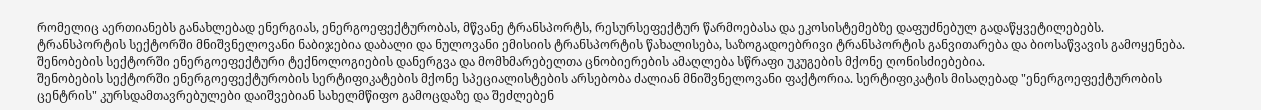რომელიც აერთიანებს განახლებად ენერგიას, ენერგოეფექტურობას, მწვანე ტრანსპორტს, რესურსეფექტურ წარმოებასა და ეკოსისტემებზე დაფუძნებულ გადაწყვეტილებებს.
ტრანსპორტის სექტორში მნიშვნელოვანი ნაბიჯებია დაბალი და ნულოვანი ემისიის ტრანსპორტის წახალისება, საზოგადოებრივი ტრანსპორტის განვითარება და ბიოსაწვავის გამოყენება. შენობების სექტორში ენერგოეფექტური ტექნოლოგიების დანერგვა და მომხმარებელთა ცნობიერების ამაღლება სწრაფი უკუგების მქონე ღონისძიებებია.
შენობების სექტორში ენერგოეფექტურობის სერტიფიკატების მქონე სპეციალისტების არსებობა ძალიან მნიშვნელოვანი ფაქტორია. სერტიფიკატის მისაღებად "ენერგოეფექტურობის ცენტრის" კურსდამთავრებულები დაიშვებიან სახელმწიფო გამოცდაზე და შეძლებენ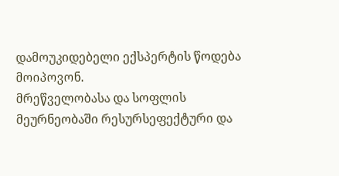დამოუკიდებელი ექსპერტის წოდება მოიპოვონ.
მრეწველობასა და სოფლის მეურნეობაში რესურსეფექტური და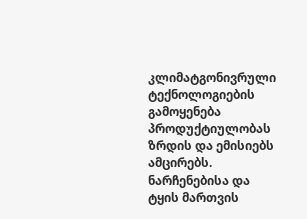კლიმატგონივრული ტექნოლოგიების გამოყენება პროდუქტიულობას ზრდის და ემისიებს ამცირებს. ნარჩენებისა და ტყის მართვის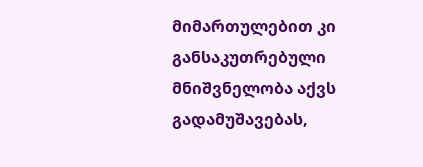მიმართულებით კი განსაკუთრებული მნიშვნელობა აქვს გადამუშავებას,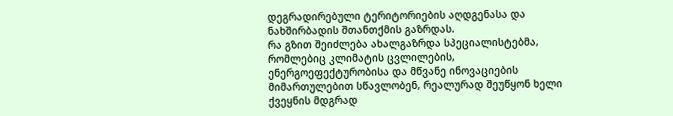დეგრადირებული ტერიტორიების აღდგენასა და ნახშირბადის შთანთქმის გაზრდას.
რა გზით შეიძლება ახალგაზრდა სპეციალისტებმა, რომლებიც კლიმატის ცვლილების, ენერგოეფექტურობისა და მწვანე ინოვაციების მიმართულებით სწავლობენ, რეალურად შეუწყონ ხელი ქვეყნის მდგრად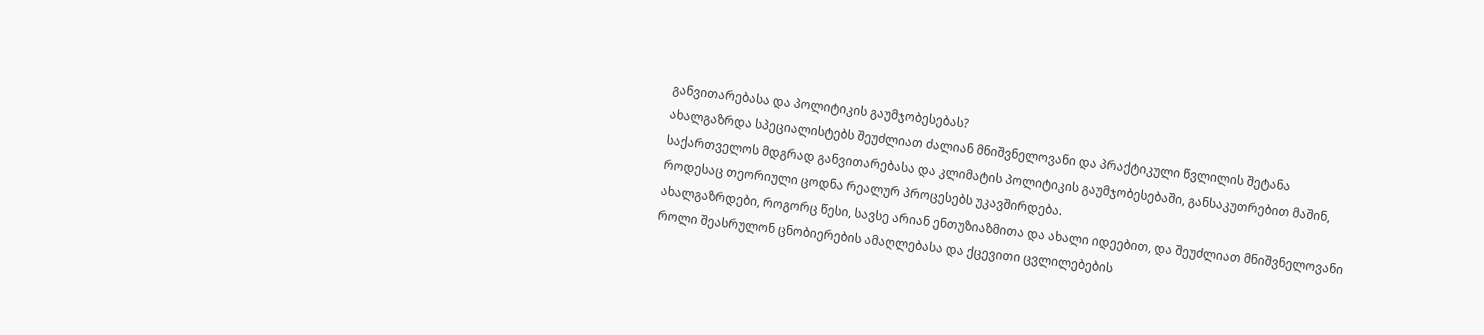განვითარებასა და პოლიტიკის გაუმჯობესებას?
ახალგაზრდა სპეციალისტებს შეუძლიათ ძალიან მნიშვნელოვანი და პრაქტიკული წვლილის შეტანა საქართველოს მდგრად განვითარებასა და კლიმატის პოლიტიკის გაუმჯობესებაში, განსაკუთრებით მაშინ, როდესაც თეორიული ცოდნა რეალურ პროცესებს უკავშირდება.
ახალგაზრდები, როგორც წესი, სავსე არიან ენთუზიაზმითა და ახალი იდეებით, და შეუძლიათ მნიშვნელოვანი როლი შეასრულონ ცნობიერების ამაღლებასა და ქცევითი ცვლილებების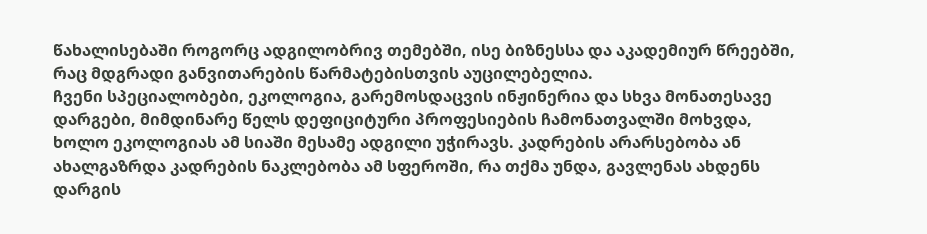წახალისებაში როგორც ადგილობრივ თემებში, ისე ბიზნესსა და აკადემიურ წრეებში, რაც მდგრადი განვითარების წარმატებისთვის აუცილებელია.
ჩვენი სპეციალობები, ეკოლოგია, გარემოსდაცვის ინჟინერია და სხვა მონათესავე დარგები, მიმდინარე წელს დეფიციტური პროფესიების ჩამონათვალში მოხვდა, ხოლო ეკოლოგიას ამ სიაში მესამე ადგილი უჭირავს. კადრების არარსებობა ან ახალგაზრდა კადრების ნაკლებობა ამ სფეროში, რა თქმა უნდა, გავლენას ახდენს დარგის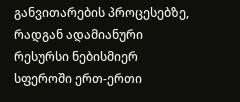განვითარების პროცესებზე, რადგან ადამიანური რესურსი ნებისმიერ სფეროში ერთ-ერთი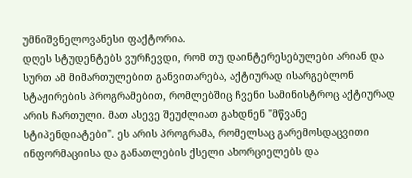უმნიშვნელოვანესი ფაქტორია.
დღეს სტუდენტებს ვურჩევდი, რომ თუ დაინტერესებულები არიან და სურთ ამ მიმართულებით განვითარება, აქტიურად ისარგებლონ სტაჟირების პროგრამებით, რომლებშიც ჩვენი სამინისტროც აქტიურად არის ჩართული. მათ ასევე შეუძლიათ გახდნენ "მწვანე სტიპენდიატები". ეს არის პროგრამა, რომელსაც გარემოსდაცვითი ინფორმაციისა და განათლების ქსელი ახორციელებს და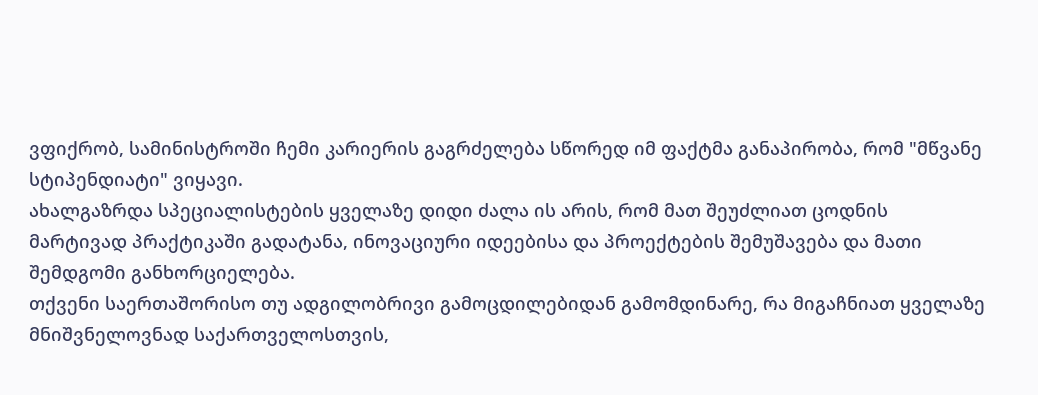ვფიქრობ, სამინისტროში ჩემი კარიერის გაგრძელება სწორედ იმ ფაქტმა განაპირობა, რომ "მწვანე სტიპენდიატი" ვიყავი.
ახალგაზრდა სპეციალისტების ყველაზე დიდი ძალა ის არის, რომ მათ შეუძლიათ ცოდნის მარტივად პრაქტიკაში გადატანა, ინოვაციური იდეებისა და პროექტების შემუშავება და მათი შემდგომი განხორციელება.
თქვენი საერთაშორისო თუ ადგილობრივი გამოცდილებიდან გამომდინარე, რა მიგაჩნიათ ყველაზე მნიშვნელოვნად საქართველოსთვის,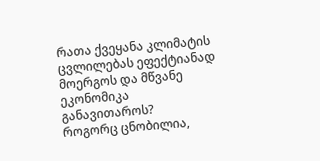რათა ქვეყანა კლიმატის ცვლილებას ეფექტიანად მოერგოს და მწვანე ეკონომიკა განავითაროს?
როგორც ცნობილია,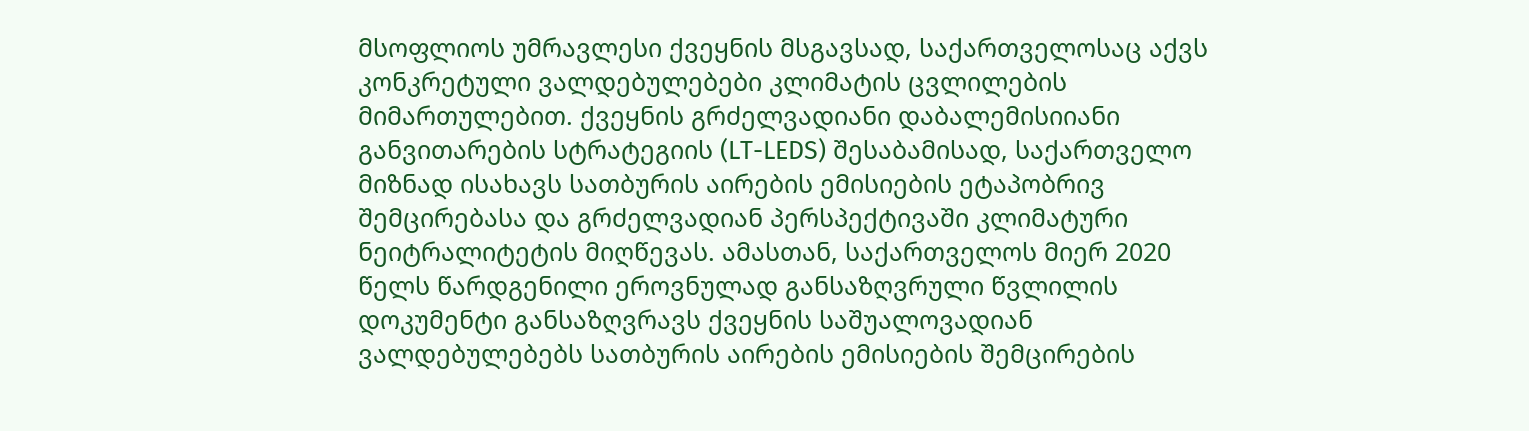მსოფლიოს უმრავლესი ქვეყნის მსგავსად, საქართველოსაც აქვს კონკრეტული ვალდებულებები კლიმატის ცვლილების მიმართულებით. ქვეყნის გრძელვადიანი დაბალემისიიანი განვითარების სტრატეგიის (LT-LEDS) შესაბამისად, საქართველო მიზნად ისახავს სათბურის აირების ემისიების ეტაპობრივ შემცირებასა და გრძელვადიან პერსპექტივაში კლიმატური ნეიტრალიტეტის მიღწევას. ამასთან, საქართველოს მიერ 2020 წელს წარდგენილი ეროვნულად განსაზღვრული წვლილის დოკუმენტი განსაზღვრავს ქვეყნის საშუალოვადიან ვალდებულებებს სათბურის აირების ემისიების შემცირების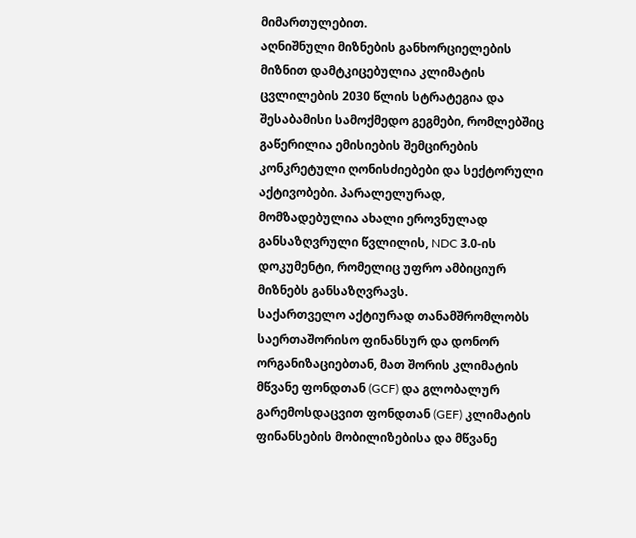მიმართულებით.
აღნიშნული მიზნების განხორციელების მიზნით დამტკიცებულია კლიმატის ცვლილების 2030 წლის სტრატეგია და შესაბამისი სამოქმედო გეგმები, რომლებშიც გაწერილია ემისიების შემცირების კონკრეტული ღონისძიებები და სექტორული აქტივობები. პარალელურად, მომზადებულია ახალი ეროვნულად განსაზღვრული წვლილის, NDC 3.0-ის დოკუმენტი, რომელიც უფრო ამბიციურ მიზნებს განსაზღვრავს.
საქართველო აქტიურად თანამშრომლობს საერთაშორისო ფინანსურ და დონორ ორგანიზაციებთან, მათ შორის კლიმატის მწვანე ფონდთან (GCF) და გლობალურ გარემოსდაცვით ფონდთან (GEF) კლიმატის ფინანსების მობილიზებისა და მწვანე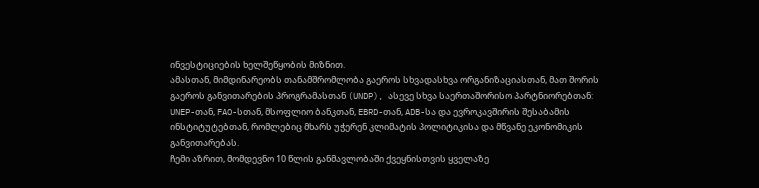ინვესტიციების ხელშეწყობის მიზნით.
ამასთან, მიმდინარეობს თანამშრომლობა გაეროს სხვადასხვა ორგანიზაციასთან, მათ შორის გაეროს განვითარების პროგრამასთან (UNDP), ასევე სხვა საერთაშორისო პარტნიორებთან: UNEP-თან, FAO-სთან, მსოფლიო ბანკთან, EBRD-თან, ADB-სა და ევროკავშირის შესაბამის ინსტიტუტებთან, რომლებიც მხარს უჭერენ კლიმატის პოლიტიკისა და მწვანე ეკონომიკის განვითარებას.
ჩემი აზრით, მომდევნო 10 წლის განმავლობაში ქვეყნისთვის ყველაზე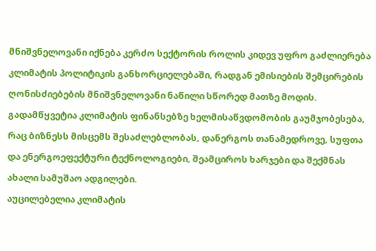მნიშვნელოვანი იქნება კერძო სექტორის როლის კიდევ უფრო გაძლიერება კლიმატის პოლიტიკის განხორციელებაში, რადგან ემისიების შემცირების ღონისძიებების მნიშვნელოვანი ნაწილი სწორედ მათზე მოდის.
გადამწყვეტია კლიმატის ფინანსებზე ხელმისაწვდომობის გაუმჯობესება, რაც ბიზნესს მისცემს შესაძლებლობას, დანერგოს თანამედროვე, სუფთა და ენერგოეფექტური ტექნოლოგიები, შეამციროს ხარჯები და შექმნას ახალი სამუშაო ადგილები.
აუცილებელია კლიმატის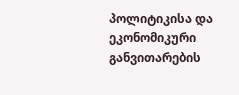პოლიტიკისა და ეკონომიკური განვითარების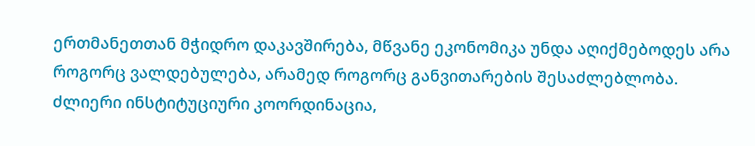ერთმანეთთან მჭიდრო დაკავშირება, მწვანე ეკონომიკა უნდა აღიქმებოდეს არა როგორც ვალდებულება, არამედ როგორც განვითარების შესაძლებლობა. ძლიერი ინსტიტუციური კოორდინაცია,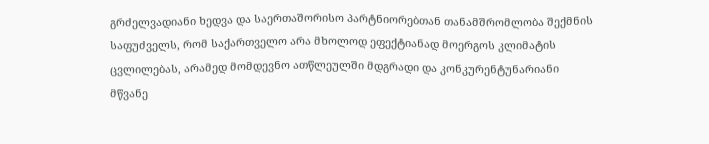გრძელვადიანი ხედვა და საერთაშორისო პარტნიორებთან თანამშრომლობა შექმნის საფუძველს, რომ საქართველო არა მხოლოდ ეფექტიანად მოერგოს კლიმატის ცვლილებას, არამედ მომდევნო ათწლეულში მდგრადი და კონკურენტუნარიანი მწვანე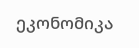ეკონომიკა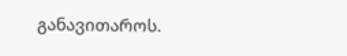განავითაროს.